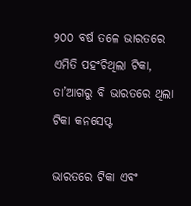୨୦୦ ବର୍ଷ ତଳେ ଭାରତରେ ଏମିତି ପହଂଚିଥିଲା ଟିକା, ତା’ଆଗରୁ ବି ଭାରତରେ ଥିଲା ଟିକା କନସେପ୍ଟ

ଭାରତରେ ଟିକା ଏବଂ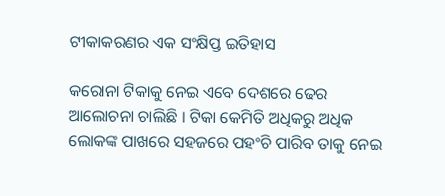ଟୀକାକରଣର ଏକ ସଂକ୍ଷିପ୍ତ ଇତିହାସ

କରୋନା ଟିକାକୁ ନେଇ ଏବେ ଦେଶରେ ଢେର ଆଲୋଚନା ଚାଲିଛି । ଟିକା କେମିତି ଅଧିକରୁ ଅଧିକ ଲୋକଙ୍କ ପାଖରେ ସହଜରେ ପହଂଚି ପାରିବ ତାକୁ ନେଇ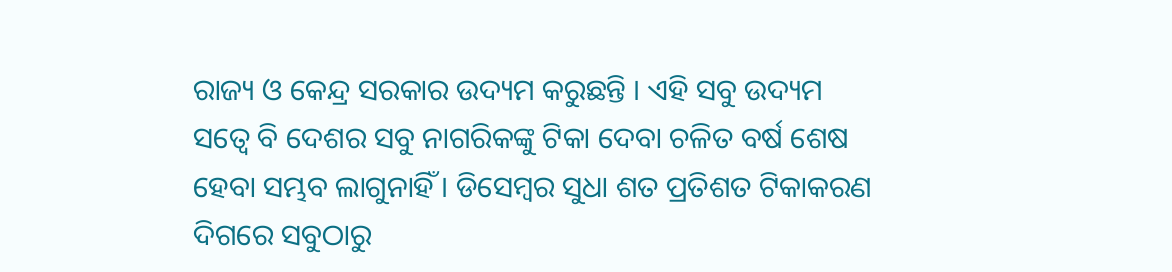ରାଜ୍ୟ ଓ କେନ୍ଦ୍ର ସରକାର ଉଦ୍ୟମ କରୁଛନ୍ତି । ଏହି ସବୁ ଉଦ୍ୟମ ସତ୍ୱେ ବି ଦେଶର ସବୁ ନାଗରିକଙ୍କୁ ଟିକା ଦେବା ଚଳିତ ବର୍ଷ ଶେଷ ହେବା ସମ୍ଭବ ଲାଗୁନାହିଁ । ଡିସେମ୍ବର ସୁଧା ଶତ ପ୍ରତିଶତ ଟିକାକରଣ ଦିଗରେ ସବୁଠାରୁ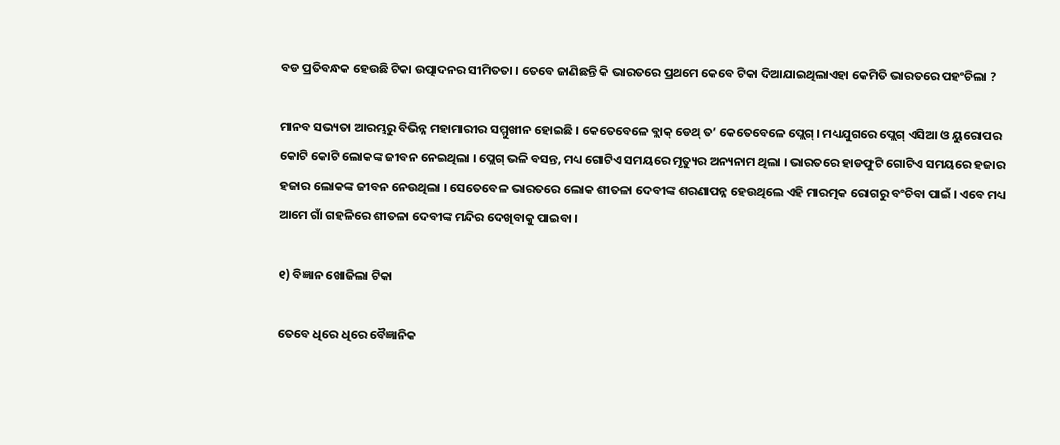ବଡ ପ୍ରତିବନ୍ଧକ ହେଉଛି ଟିକା ଉତ୍ପାଦନର ସୀମିତତା । ତେବେ ଜାଣିଛନ୍ତି କି ଭାରତରେ ପ୍ରଥମେ କେବେ ଟିକା ଦିଆଯାଇଥିଲାଏହା କେମିତି ଭାରତରେ ପହଂଚିଲା ?

ମାନବ ସଭ୍ୟତା ଆରମ୍ଭରୁ ବିଭିନ୍ନ ମହାମାରୀର ସମ୍ମୁଖୀନ ହୋଇଛି । କେତେବେଳେ ବ୍ଲାକ୍ ଡେଥ୍ ତ’ କେତେବେଳେ ପ୍ଲେଗ୍ । ମଧ୍ୟଯୁଗରେ ପ୍ଲେଗ୍ ଏସିଆ ଓ ୟୁରୋପର କୋଟି କୋଟି ଲୋକଙ୍କ ଜୀବନ ନେଇଥିଲା । ପ୍ଲେଗ୍ ଭଳି ବସନ୍ତ, ମଧ୍ୟ ଗୋଟିଏ ସମୟରେ ମୃତ୍ୟୁର ଅନ୍ୟନାମ ଥିଲା । ଭାରତରେ ହାଡଫୁଟି ଗୋଟିଏ ସମୟରେ ହଜାର ହଜାର ଲୋକଙ୍କ ଜୀବନ ନେଉଥିଲା । ସେତେବେଳ ଭାରତରେ ଲୋକ ଶୀତଳା ଦେବୀଙ୍କ ଶରଣାପନ୍ନ ହେଉଥିଲେ ଏହି ମାରତ୍ମକ ରୋଗରୁ ବଂଚିବା ପାଇଁ । ଏବେ ମଧ୍ୟ ଆମେ ଗାଁ ଗହଳିରେ ଶୀତଳା ଦେବୀଙ୍କ ମନ୍ଦିର ଦେଖିବାକୁ ପାଇବା ।

୧) ବିଜ୍ଞାନ ଖୋଜିଲା ଟିକା

ତେବେ ଧିରେ ଧିରେ ବୈଜ୍ଞାନିକ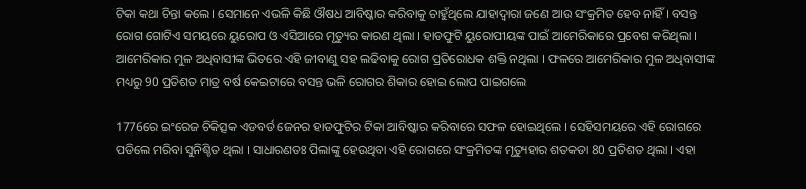ଟିକା କଥା ଚିନ୍ତା କଲେ । ସେମାନେ ଏଭଳି କିଛି ଔଷଧ ଆବିଷ୍କାର କରିବାକୁ ଚାହୁଁଥିଲେ ଯାହାଦ୍ୱାରା ଜଣେ ଆଉ ସଂକ୍ରମିତ ହେବ ନାହିଁ । ବସନ୍ତ ରୋଗ ଗୋଟିଏ ସମୟରେ ୟୁରୋପ ଓ ଏସିଆରେ ମୃତ୍ୟୁର କାରଣ ଥିଲା । ହାଡଫୁଟି ୟୁରୋପୀୟଙ୍କ ପାଇଁ ଆମେରିକାରେ ପ୍ରବେଶ କରିଥିଲା । ଆମେରିକାର ମୁଳ ଅଧିବାସୀଙ୍କ ଭିତରେ ଏହି ଜୀବାଣୁ ସହ ଲଢିବାକୁ ରୋଗ ପ୍ରତିରୋଧକ ଶକ୍ତି ନଥିଲା । ଫଳରେ ଆମେରିକାର ମୁଳ ଅଧିବାସୀଙ୍କ ମଧ୍ୟରୁ 90 ପ୍ରତିଶତ ମାତ୍ର ବର୍ଷ କେଇଟାରେ ବସନ୍ତ ଭଳି ରୋଗର ଶିକାର ହୋଇ ଲୋପ ପାଇଗଲେ

1776ରେ ଇଂରେଜ ଚିକିତ୍ସକ ଏଡବର୍ଡ ଜେନର ହାଡଫୁଟିର ଟିକା ଆବିଷ୍କାର କରିବାରେ ସଫଳ ହୋଇଥିଲେ । ସେହିସମୟରେ ଏହି ରୋଗରେ ପଡିଲେ ମରିବା ସୁନିଶ୍ଚିତ ଥିଲା । ସାଧାରଣତଃ ପିଲାଙ୍କୁ ହେଉଥିବା ଏହି ରୋଗରେ ସଂକ୍ରମିତଙ୍କ ମୃତ୍ୟୁହାର ଶତକଡା 80 ପ୍ରତିଶତ ଥିଲା । ଏହା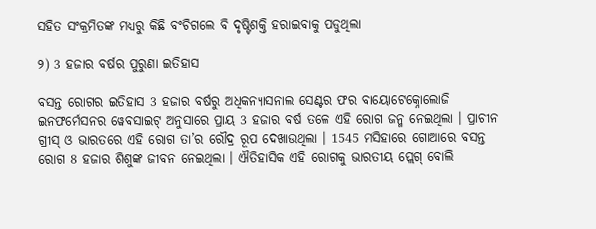ସହିତ ସଂକ୍ରମିତଙ୍କ ମଧ୍ୟରୁ କିଛି ବଂଚିଗଲେ ବି ଦୃଷ୍ଟିଶକ୍ତି ହରାଇବାକୁ ପଡୁଥିଲା

୨) 3 ହଜାର ବର୍ଷର ପୁରୁଣା ଇତିହାସ

ବସନ୍ତ ରୋଗର ଇତିହାସ 3 ହଜାର ବର୍ଷରୁ ଅଧିକନ୍ୟାସନାଲ ସେଣ୍ଟର ଫର ବାୟୋଟେକ୍ନୋଲୋଜି ଇନଫର୍ମେସନର ୱେବସାଇଟ୍ ଅନୁସାରେ ପ୍ରାୟ 3 ହଜାର ବର୍ଷ ତଳେ ଏହି ରୋଗ ଜନ୍ମ ନେଇଥିଲା । ପ୍ରାଚୀନ ଗ୍ରୀସ୍ ଓ ଭାରତରେ ଏହି ରୋଗ ତା’ର ରୌଦ୍ର ରୂପ ଦେଖାଉଥିଲା । 1545 ମସିହାରେ ଗୋଆରେ ବସନ୍ତ ରୋଗ 8 ହଜାର ଶିଶୁଙ୍କ ଜୀବନ ନେଇଥିଲା । ଐତିହାସିକ ଏହି ରୋଗକୁ ଭାରତୀୟ ପ୍ଲେଗ୍ ବୋଲି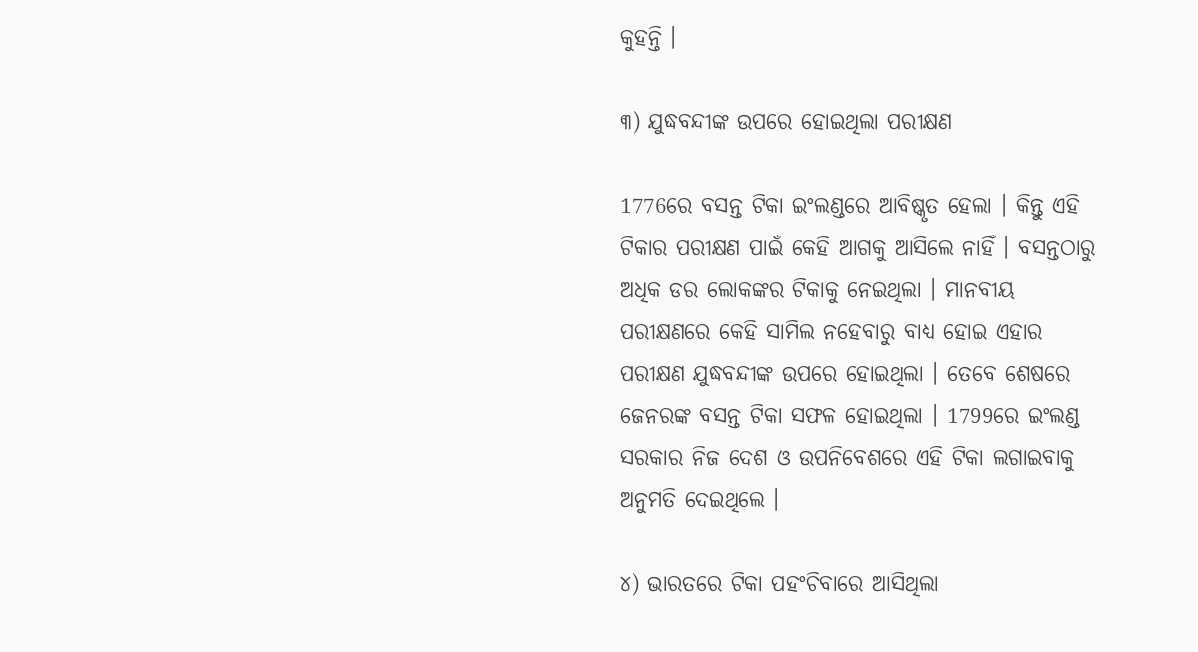କୁହନ୍ତି ।

୩) ଯୁଦ୍ଧବନ୍ଦୀଙ୍କ ଉପରେ ହୋଇଥିଲା ପରୀକ୍ଷଣ

1776ରେ ବସନ୍ତ ଟିକା ଇଂଲଣ୍ଡରେ ଆବିଷ୍କୃତ ହେଲା । କିନ୍ତୁ ଏହି ଟିକାର ପରୀକ୍ଷଣ ପାଇଁ କେହି ଆଗକୁ ଆସିଲେ ନାହିଁ । ବସନ୍ତଠାରୁ ଅଧିକ ଡର ଲୋକଙ୍କର ଟିକାକୁ ନେଇଥିଲା । ମାନବୀୟ ପରୀକ୍ଷଣରେ କେହି ସାମିଲ ନହେବାରୁ ବାଧ୍ୟ ହୋଇ ଏହାର ପରୀକ୍ଷଣ ଯୁଦ୍ଧବନ୍ଦୀଙ୍କ ଉପରେ ହୋଇଥିଲା । ତେବେ ଶେଷରେ ଜେନରଙ୍କ ବସନ୍ତ ଟିକା ସଫଳ ହୋଇଥିଲା । 1799ରେ ଇଂଲଣ୍ଡ ସରକାର ନିଜ ଦେଶ ଓ ଉପନିବେଶରେ ଏହି ଟିକା ଲଗାଇବାକୁ ଅନୁମତି ଦେଇଥିଲେ ।

୪) ଭାରତରେ ଟିକା ପହଂଚିବାରେ ଆସିଥିଲା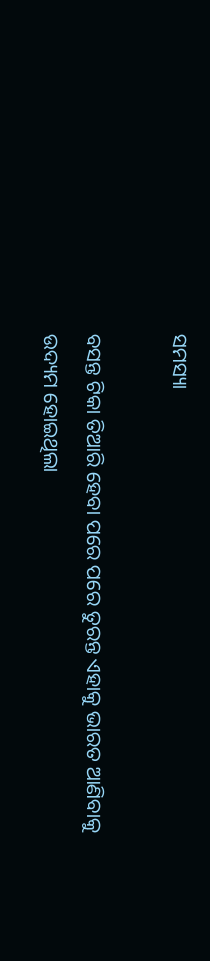ସମସ୍ୟା

ବସନ୍ତ ଟିକା ତିଆରି ହେବା ପରେ ପରେ ତୁରନ୍ତ ଏହାକୁ ଭାରତ ଆଣିବାକୁ ଉଦ୍ୟମ ହୋଇଥିଲା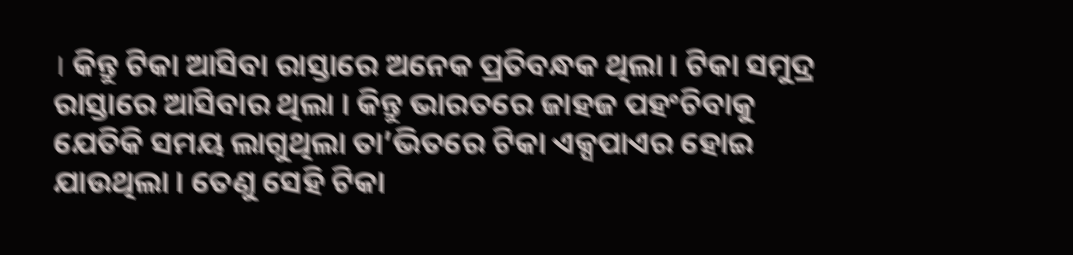। କିନ୍ତୁ ଟିକା ଆସିବା ରାସ୍ତାରେ ଅନେକ ପ୍ରତିବନ୍ଧକ ଥିଲା । ଟିକା ସମୁଦ୍ର ରାସ୍ତାରେ ଆସିବାର ଥିଲା । କିନ୍ତୁ ଭାରତରେ ଜାହଜ ପହଂଚିବାକୁ ଯେତିକି ସମୟ ଲାଗୁଥିଲା ତା’ଭିତରେ ଟିକା ଏକ୍ସପାଏର ହୋଇ ଯାଉଥିଲା । ତେଣୁ ସେହି ଟିକା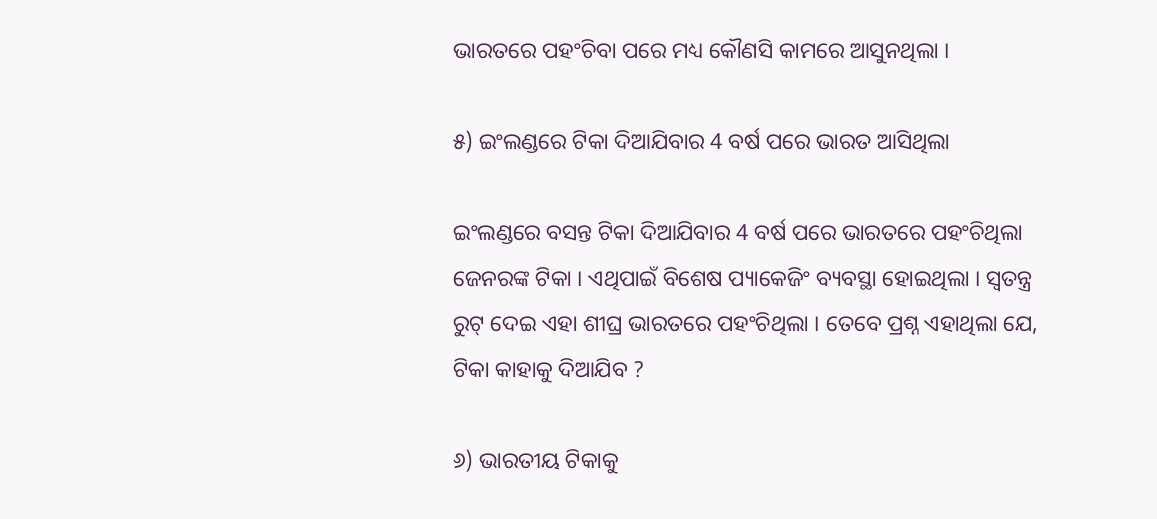ଭାରତରେ ପହଂଚିବା ପରେ ମଧ୍ୟ କୌଣସି କାମରେ ଆସୁନଥିଲା ।

୫) ଇଂଲଣ୍ଡରେ ଟିକା ଦିଆଯିବାର 4 ବର୍ଷ ପରେ ଭାରତ ଆସିଥିଲା

ଇଂଲଣ୍ଡରେ ବସନ୍ତ ଟିକା ଦିଆଯିବାର 4 ବର୍ଷ ପରେ ଭାରତରେ ପହଂଚିଥିଲା ଜେନରଙ୍କ ଟିକା । ଏଥିପାଇଁ ବିଶେଷ ପ୍ୟାକେଜିଂ ବ୍ୟବସ୍ଥା ହୋଇଥିଲା । ସ୍ୱତନ୍ତ୍ର ରୁଟ୍ ଦେଇ ଏହା ଶୀଘ୍ର ଭାରତରେ ପହଂଚିଥିଲା । ତେବେ ପ୍ରଶ୍ନ ଏହାଥିଲା ଯେ, ଟିକା କାହାକୁ ଦିଆଯିବ ?

୬) ଭାରତୀୟ ଟିକାକୁ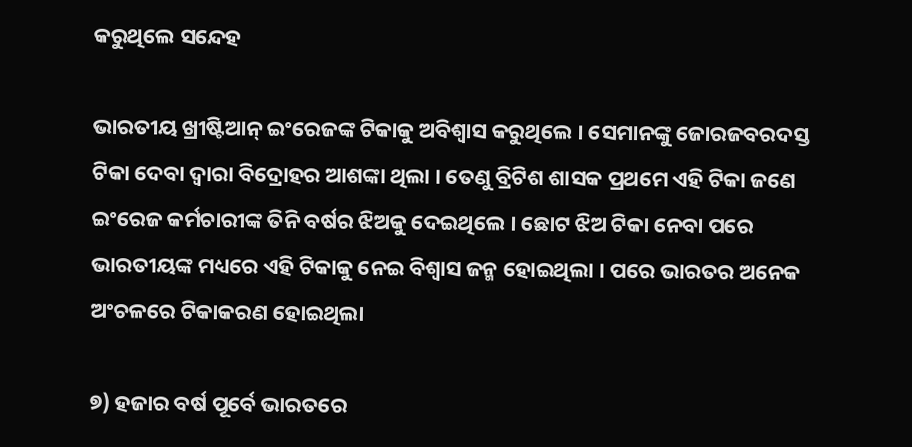କରୁଥିଲେ ସନ୍ଦେହ

ଭାରତୀୟ ଖ୍ରୀଷ୍ଟିଆନ୍ ଇଂରେଜଙ୍କ ଟିକାକୁ ଅବିଶ୍ୱାସ କରୁଥିଲେ । ସେମାନଙ୍କୁ ଜୋରଜବରଦସ୍ତ ଟିକା ଦେବା ଦ୍ୱାରା ବିଦ୍ରୋହର ଆଶଙ୍କା ଥିଲା । ତେଣୁ ବ୍ରିଟିଶ ଶାସକ ପ୍ରଥମେ ଏହି ଟିକା ଜଣେ ଇଂରେଜ କର୍ମଚାରୀଙ୍କ ତିନି ବର୍ଷର ଝିଅକୁ ଦେଇଥିଲେ । ଛୋଟ ଝିଅ ଟିକା ନେବା ପରେ ଭାରତୀୟଙ୍କ ମଧ୍ୟରେ ଏହି ଟିକାକୁ ନେଇ ବିଶ୍ୱାସ ଜନ୍ମ ହୋଇଥିଲା । ପରେ ଭାରତର ଅନେକ ଅଂଚଳରେ ଟିକାକରଣ ହୋଇଥିଲା

୭) ହଜାର ବର୍ଷ ପୂର୍ବେ ଭାରତରେ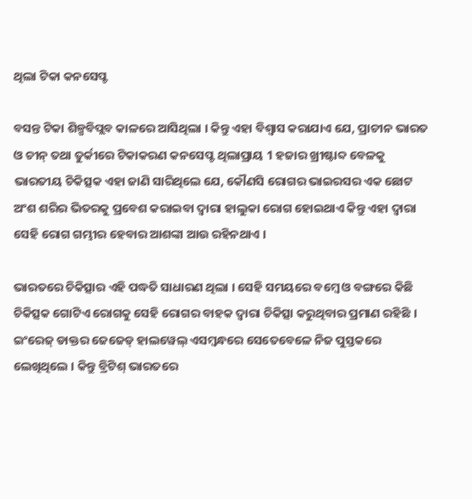ଥିଲା ଟିକା କନସେପ୍ଟ

ବସନ୍ତ ଟିକା ଶିଳ୍ପବିପ୍ଲବ କାଳରେ ଆସିଥିଲା । କିନ୍ତୁ ଏହା ବିଶ୍ୱାସ କରାଯାଏ ଯେ, ପ୍ରାଚୀନ ଭାରତ ଓ ଚୀନ୍ ତଥା ତୁର୍କୀରେ ଟିକାକରଣ କନସେପ୍ଟ ଥିଲାପ୍ରାୟ 1 ହଜାର ଖ୍ରୀଷ୍ଟାବ୍ଦ ବେଳକୁ ଭାରତୀୟ ଚିକିତ୍ସକ ଏହା ଜାଣି ସାରିଥିଲେ ଯେ, କୌଣସି ରୋଗର ଭାଇରସର ଏକ ଛୋଟ ଅଂଶ ଶରିର ଭିତରକୁ ପ୍ରବେଶ କରାଇବା ଦ୍ୱାରା ହାଲୁକା ରୋଗ ହୋଇଥାଏ କିନ୍ତୁ ଏହା ଦ୍ୱାରା ସେହି ରୋଗ ଗମ୍ଭୀର ହେବାର ଆଶଙ୍କା ଆଉ ରହିନଥାଏ ।

ଭାରତରେ ଚିକିତ୍ସାର ଏହି ପଦ୍ଧତି ସାଧାରଣ ଥିଲା । ସେହି ସମୟରେ ବମ୍ବେ ଓ ବଙ୍ଗରେ କିଛି ଚିକିତ୍ସକ ଗୋଟିଏ ରୋଗକୁ ସେହି ରୋଗର ବାହକ ଦ୍ୱାରା ଚିକିତ୍ସା କରୁଥିବାର ପ୍ରମାଣ ରହିଛି । ଇଂରେଜ୍ ଡାକ୍ତର ଜେଜେଡ୍ ହାଲୱେଲ୍ ଏସମ୍ବନ୍ଧରେ ସେତେବେଳେ ନିଜ ପୁସ୍ତକରେ ଲେଖିଥିଲେ । କିନ୍ତୁ ବ୍ରିଟିଶ୍ ଭାରତରେ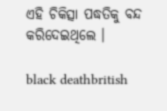ଏହି ଚିକିତ୍ସା ପଦ୍ଧତିକୁ ବନ୍ଦ କରିଦେଇଥିଲେ ।

black deathbritish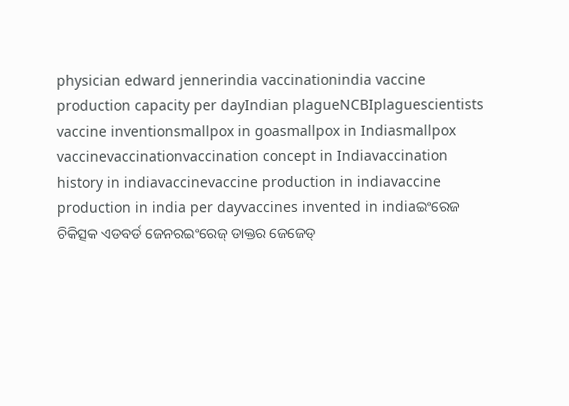physician edward jennerindia vaccinationindia vaccine production capacity per dayIndian plagueNCBIplaguescientists vaccine inventionsmallpox in goasmallpox in Indiasmallpox vaccinevaccinationvaccination concept in Indiavaccination history in indiavaccinevaccine production in indiavaccine production in india per dayvaccines invented in indiaଇଂରେଜ ଚିକିତ୍ସକ ଏଡବର୍ଡ ଜେନରଇଂରେଜ୍ ଡାକ୍ତର ଜେଜେଡ୍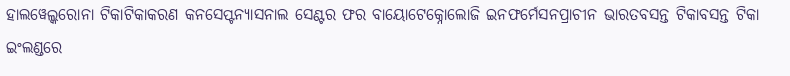ହାଲୱେଲ୍କରୋନା ଟିକାଟିକାକରଣ କନସେପ୍ଟନ୍ୟାସନାଲ ସେଣ୍ଟର ଫର ବାୟୋଟେକ୍ନୋଲୋଜି ଇନଫର୍ମେସନପ୍ରାଚୀନ ଭାରତବସନ୍ତ ଟିକାବସନ୍ତ ଟିକା ଇଂଲଣ୍ଡରେ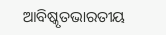ଆବିଷ୍କୃତଭାରତୀୟ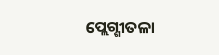ପ୍ଲେଗ୍ଶୀତଳା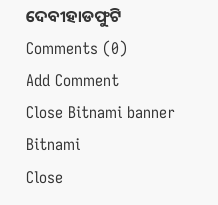ଦେବୀହାଡଫୁଟି
Comments (0)
Add Comment
Close Bitnami banner
Bitnami
Close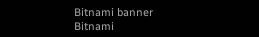Bitnami banner
Bitnami